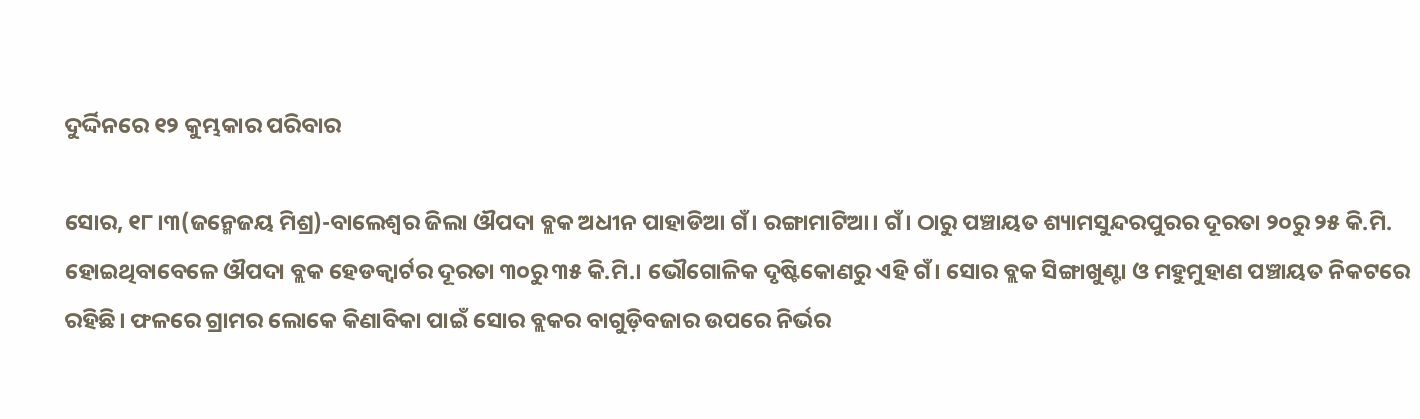ଦୁର୍ଦ୍ଦିନରେ ୧୨ କୁମ୍ଭକାର ପରିବାର

ସୋର, ୧୮।୩(ଜନ୍ମେଜୟ ମିଶ୍ର)-ବାଲେଶ୍ୱର ଜିଲା ଔପଦା ବ୍ଲକ ଅଧୀନ ପାହାଡିଆ ଗଁ। ରଙ୍ଗାମାଟିଆ। ଗଁ। ଠାରୁ ପଞ୍ଚାୟତ ଶ୍ୟାମସୁନ୍ଦରପୁରର ଦୂରତା ୨୦ରୁ ୨୫ କି.ମି. ହୋଇଥିବାବେଳେ ଔପଦା ବ୍ଲକ ହେଡକ୍ୱାର୍ଟର ଦୂରତା ୩୦ରୁ ୩୫ କି.ମି.। ଭୌଗୋଳିକ ଦୃଷ୍ଟିକୋଣରୁ ଏହି ଗଁ। ସୋର ବ୍ଲକ ସିଙ୍ଗାଖୁଣ୍ଟା ଓ ମହୁମୁହାଣ ପଞ୍ଚାୟତ ନିକଟରେ ରହିଛି। ଫଳରେ ଗ୍ରାମର ଲୋକେ କିଣାବିକା ପାଇଁ ସୋର ବ୍ଲକର ବାଗୁଡ଼ିବଜାର ଉପରେ ନିର୍ଭର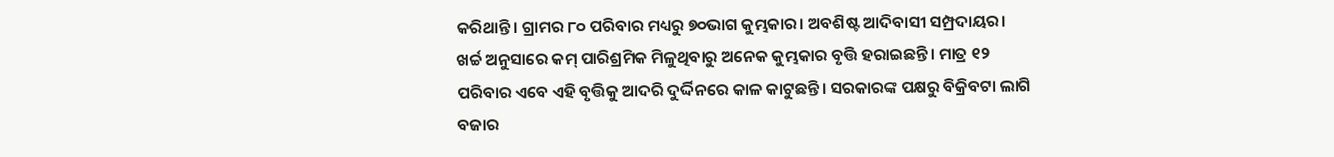କରିଥାନ୍ତି। ଗ୍ରାମର ୮୦ ପରିବାର ମଧ୍ୟରୁ ୭୦ଭାଗ କୁମ୍ଭକାର। ଅବଶିଷ୍ଟ ଆଦିବାସୀ ସମ୍ପ୍ରଦାୟର। ଖର୍ଚ୍ଚ ଅନୁସାରେ କମ୍‌ ପାରିଶ୍ରମିକ ମିଳୁଥିବାରୁ ଅନେକ କୁମ୍ଭକାର ବୃତ୍ତି ହରାଇଛନ୍ତି। ମାତ୍ର ୧୨ ପରିବାର ଏବେ ଏହି ବୃତ୍ତିକୁ ଆଦରି ଦୁର୍ଦ୍ଦିନରେ କାଳ କାଟୁଛନ୍ତି। ସରକାରଙ୍କ ପକ୍ଷରୁ ବିକ୍ରିବଟା ଲାଗି ବଜାର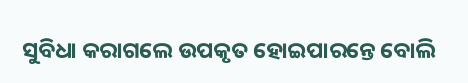ସୁବିଧା କରାଗଲେ ଉପକୃତ ହୋଇପାରନ୍ତେ ବୋଲି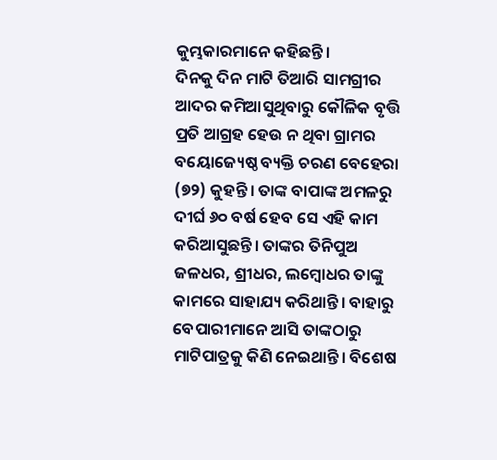କୁମ୍ଭକାରମାନେ କହିଛନ୍ତି।
ଦିନକୁ ଦିନ ମାଟି ତିଆରି ସାମଗ୍ରୀର ଆଦର କମିଆସୁଥିବାରୁ କୌଳିକ ବୃତ୍ତି ପ୍ରତି ଆଗ୍ରହ ହେଉ ନ ଥିବା ଗ୍ରାମର ବୟୋଜ୍ୟେଷ୍ଠ ବ୍ୟକ୍ତି ଚରଣ ବେହେରା (୭୨) କୁହନ୍ତି। ତାଙ୍କ ବାପାଙ୍କ ଅମଳରୁ ଦୀର୍ଘ ୬୦ ବର୍ଷ ହେବ ସେ ଏହି କାମ କରିଆସୁଛନ୍ତି। ତାଙ୍କର ତିନିପୁଅ ଜଳଧର, ଶ୍ରୀଧର, ଲମ୍ବୋଧର ତାଙ୍କୁ କାମରେ ସାହାଯ୍ୟ କରିଥାନ୍ତି। ବାହାରୁ ବେପାରୀମାନେ ଆସି ତାଙ୍କଠାରୁ ମାଟିପାତ୍ରକୁ କିଣି ନେଇଥାନ୍ତି। ବିଶେଷ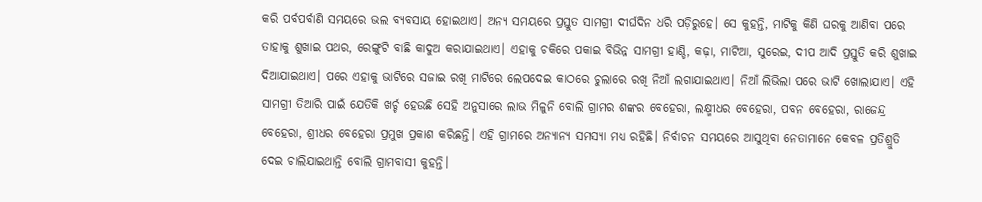କରି ପର୍ବପର୍ବାଣି ସମୟରେ ଭଲ ବ୍ୟବସାୟ ହୋଇଥାଏ। ଅନ୍ୟ ସମୟରେ ପ୍ରସ୍ତୁତ ସାମଗ୍ରୀ ଦୀର୍ଘଦିନ ଧରି ପଡ଼ିରୁହେ। ସେ କୁହନ୍ତି, ମାଟିକୁ କିଣି ଘରକୁ ଆଣିବା ପରେ ତାହାକୁ ଶୁଖାଇ ପଥର, ରେଙ୍ଗୁଟି ବାଛି କାଦୁଅ କରାଯାଇଥାଏ। ଏହାକୁ ଚକିରେ ପକାଇ ବିଭିନ୍ନ ସାମଗ୍ରୀ ହାଣ୍ଡି, କଢ଼ା, ମାଟିଆ, ସୁରେଇ, ଦୀପ ଆଦି ପ୍ରସ୍ତୁତି କରି ଶୁଖାଇ ଦିଆଯାଇଥାଏ। ପରେ ଏହାକୁ ଭାଟିରେ ସଜାଇ ରଖି ମାଟିରେ ଲେପଦେଇ କାଠରେ ଚୁଲାରେ ରଖି ନିଆଁ ଲଗାଯାଇଥାଏ। ନିଆଁ ଲିଭିଲା ପରେ ଭାଟି ଖୋଲାଯାଏ। ଏହି ସାମଗ୍ରୀ ତିଆରି ପାଇଁ ଯେତିକି ଖର୍ଚ୍ଚ ହେଉଛି ସେହି ଅନୁସାରେ ଲାଭ ମିଳୁନି ବୋଲି ଗ୍ରାମର ଶଙ୍କର ବେହେରା, ଲକ୍ଷ୍ମୀଧର ବେହେରା, ପବନ ବେହେରା, ରାଜେନ୍ଦ୍ର ବେହେରା, ଶ୍ରୀଧର ବେହେରା ପ୍ରମୁଖ ପ୍ରକାଶ କରିଛନ୍ତି। ଏହି ଗ୍ରାମରେ ଅନ୍ୟାନ୍ୟ ସମସ୍ୟା ମଧ୍ୟ ରହିଛି। ନିର୍ବାଚନ ସମୟରେ ଆସୁଥିବା ନେତାମାନେ କେବଳ ପ୍ରତିଶ୍ରୁତି ଦେଇ ଚାଲିଯାଇଥାନ୍ତି ବୋଲି ଗ୍ରାମବାସୀ କୁହନ୍ତି।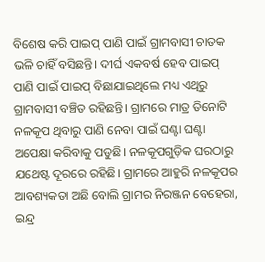ବିଶେଷ କରି ପାଇପ୍‌ ପାଣି ପାଇଁ ଗ୍ରାମବାସୀ ଚାତକ ଭଳି ଚାହିଁ ବସିଛନ୍ତି। ଦୀର୍ଘ ଏକବର୍ଷ ହେବ ପାଇପ୍‌ ପାଣି ପାଇଁ ପାଇପ୍‌ ବିଛାଯାଇଥିଲେ ମଧ୍ୟ ଏଥିରୁ ଗ୍ରାମବାସୀ ବଞ୍ଚିତ ରହିଛନ୍ତି। ଗ୍ରାମରେ ମାତ୍ର ତିନୋଟି ନଳକୂପ ଥିବାରୁ ପାଣି ନେବା ପାଇଁ ଘଣ୍ଟା ଘଣ୍ଟା ଅପେକ୍ଷା କରିବାକୁ ପଡୁଛି। ନଳକୂପଗୁଡ଼ିକ ଘରଠାରୁ ଯଥେଷ୍ଟ ଦୂରରେ ରହିଛି। ଗ୍ରାମରେ ଆହୁରି ନଳକୂପର ଆବଶ୍ୟକତା ଅଛି ବୋଲି ଗ୍ରାମର ନିରଞ୍ଜନ ବେହେରା, ଇନ୍ଦ୍ର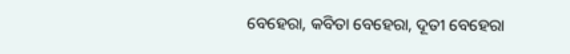ବେହେରା, କବିତା ବେହେରା, ଦୂତୀ ବେହେରା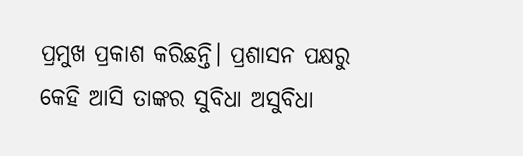ପ୍ରମୁଖ ପ୍ରକାଶ କରିଛନ୍ତି। ପ୍ରଶାସନ ପକ୍ଷରୁ କେହି ଆସି ତାଙ୍କର ସୁବିଧା ଅସୁବିଧା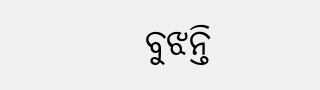ବୁଝନ୍ତି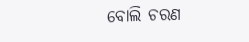ବୋଲି ଚରଣ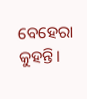ବେହେରା କୁହନ୍ତି।